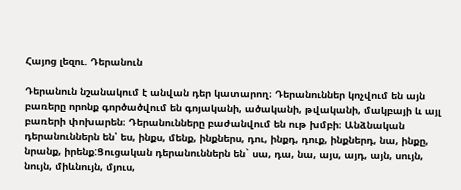Հայոց լեզու. Դերանուն

Դերանուն նշանակում է անվան դեր կատարող։ Դերանուններ կոչվում են այն բառերը որոնք գործածվում են գոյականի, ածականի, թվականի, մակբայի և այլ բառերի փոխարեն։ Դերանունները բաժանվում են ութ խմբի։ Անձնական դերանուններն են՝ ես, ինքս, մենք, ինքներս, դու, ինքդ, դուք, ինքներդ, նա, ինքը, նրանք, իրենք:Ցուցական դերանուններն են` սա, դա, նա, այս, այդ, այն, սույն, նույն, միևնույն, մյուս,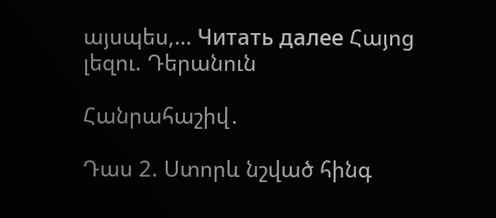այսպես,… Читать далее Հայոց լեզու. Դերանուն

Հանրահաշիվ․

Դաս 2. Ստորև նշված հինգ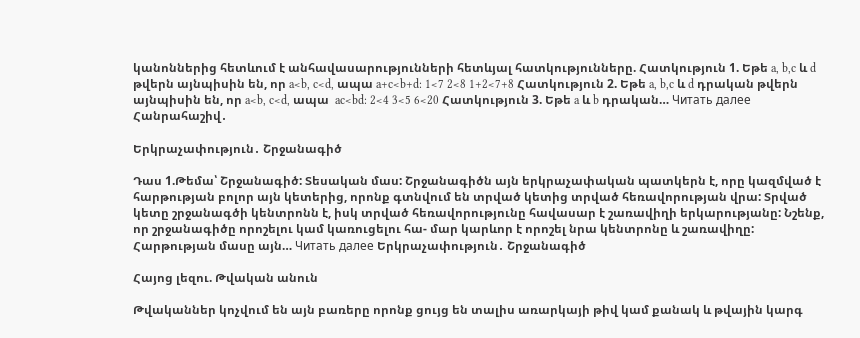կանոններից հետևում է անհավասարությունների հետևյալ հատկությունները. Հատկություն 1. Եթե a, b,c և d թվերն այնպիսին են, որ a<b, c<d, ապա a+c<b+d: 1<7 2<8 1+2<7+8 Հատկություն 2. Եթե a, b,c և d դրական թվերն այնպիսին են, որ a<b, c<d, ապա  ac<bd: 2<4 3<5 6<20 Հատկություն 3. Եթե a և b դրական… Читать далее Հանրահաշիվ․

Երկրաչափություն․ Շրջանագիծ

Դաս 1.Թեմա՝ Շրջանագիծ: Տեսական մաս: Շրջանագիծն այն երկրաչափական պատկերն է, որը կազմված է հարթության բոլոր այն կետերից, որոնք գտնվում են տրված կետից տրված հեռավորության վրա: Տրված կետը շրջանագծի կենտրոնն է, իսկ տրված հեռավորությունը հավասար է շառավիղի երկարությանը: Նշենք, որ շրջանագիծը որոշելու կամ կառուցելու հա- մար կարևոր է որոշել նրա կենտրոնը և շառավիղը: Հարթության մասը այն… Читать далее Երկրաչափություն․ Շրջանագիծ

Հայոց լեզու. Թվական անուն

Թվականներ կոչվում են այն բառերը որոնք ցույց են տալիս առարկայի թիվ կամ քանակ և թվային կարգ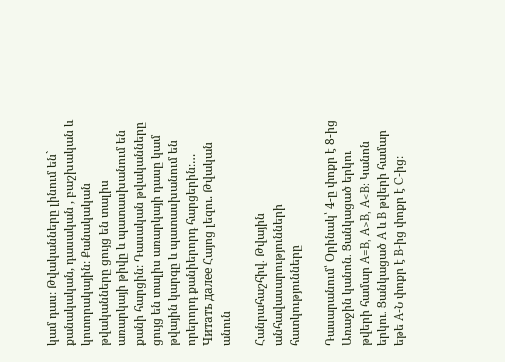կամ դաս։ Թվականները լինում են` քանակական, դասական , բաշխական և կոտորակային։ Քանակական թվականները ցույց են տալիս առարկայի թիվը և պատասխանում են քանի հարցին։ Դասական թվականները ցույց են տալիս առարկայի դասը կամ թվային կարգը և պատասխանում են որերորդ քանիերորդ հարցերին։… Читать далее Հայոց լեզու. Թվական անուն

Հանրահաշհիվ․ Թվային անհավասարությունների հատկությունները

Դասարանում՝ Օրինակ՝ 4-ը փոքր է 8-ից Առաջին կանոն․ Ցանկացած երկու թվերի համար A=B, A>B, A<B: Կանոն երկու․ Ցանկացած A և B թվերի համար եթե A-Ն փոքր է B-ից փոքր է C-ից։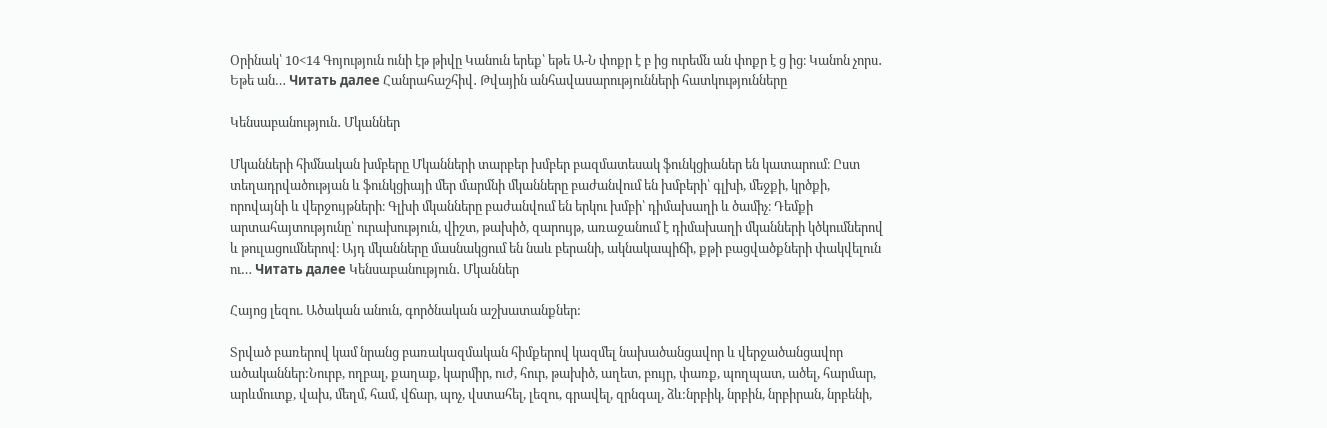Օրինակ՝ 10<14 Գոյություն ունի էթ թիվը Կանուն երեք՝ եթե Ա-Ն փոքր է բ ից ուրեմն ան փոքր է ց ից։ Կանոն չորս․ Եթե ան… Читать далее Հանրահաշհիվ․ Թվային անհավասարությունների հատկությունները

Կենսաբանություն․ Մկաններ

Մկանների հիմնական խմբերը Մկանների տարբեր խմբեր բազմատեսակ ֆունկցիաներ են կատարում։ Ըստ տեղադրվածության և ֆունկցիայի մեր մարմնի մկանները բաժանվում են խմբերի՝ գլխի, մեջքի, կրծքի, որովայնի և վերջույթների։ Գլխի մկանները բաժանվում են երկու խմբի՝ դիմախաղի և ծամիչ։ Դեմքի արտահայտությունը՝ ուրախություն, վիշտ, թախիծ, զարույթ, առաջանում է դիմախաղի մկանների կծկումներով և թուլացումներով։ Այդ մկանները մասնակցում են նաև բերանի, ակնակապիճի, քթի բացվածքների փակվելուն ու… Читать далее Կենսաբանություն․ Մկաններ

Հայոց լեզու. Ածական անուն, գործնական աշխատանքներ:

Տրված բառերով կամ նրանց բառակազմական հիմքերով կազմել նախածանցավոր և վերջածանցավոր ածականներ:Նուրբ, ողբալ, քաղաք, կարմիր, ուժ, հուր, թախիծ, աղետ, բույր, փառք, պողպատ, ածել, հարմար, արևմուտք, վախ, մեղմ, համ, վճար, պոչ, վստահել, լեզու, գրավել, զրնգալ, ձև:նրբիկ, նրբին, նրբիրան, նրբենի,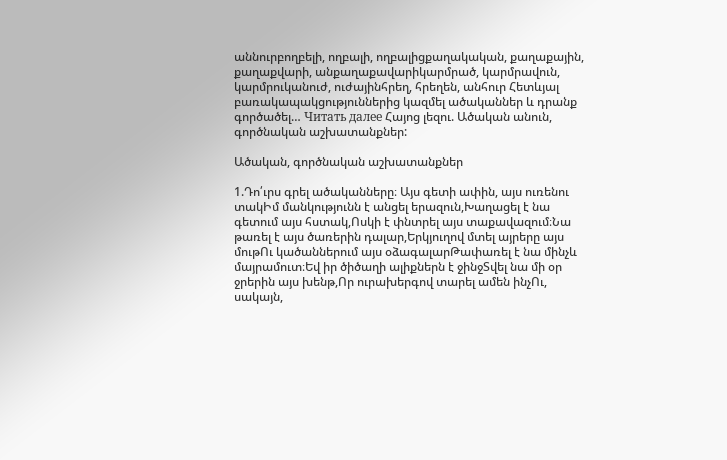աննուրբողբելի, ողբալի, ողբալիցքաղակական, քաղաքային, քաղաքվարի, անքաղաքավարիկարմրած, կարմրավուն, կարմրուկանուժ, ուժայինհրեղ, հրեղեն, անհուր Հետևյալ բառակապակցություններից կազմել ածականներ և դրանք գործածել… Читать далее Հայոց լեզու. Ածական անուն, գործնական աշխատանքներ:

Ածական, գործնական աշխատանքներ

1.Դո՛ւրս գրել ածականները։ Այս գետի ափին, այս ուռենու տակԻմ մանկությունն է անցել երազուն,Խաղացել է նա գետում այս հստակ,Ոսկի է փնտրել այս տաքավազում։Նա թառել է այս ծառերին դալար,Երկյուղով մտել այրերը այս մութՈւ կածաններում այս օձագալարԹափառել է նա մինչև մայրամուտ։Եվ իր ծիծաղի ալիքներն է ջինջՏվել նա մի օր ջրերին այս խենթ,Որ ուրախերգով տարել ամեն ինչՈւ, սակայն,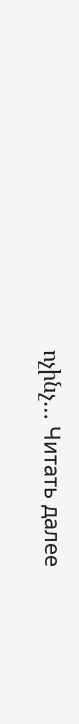ոչինչ… Читать далее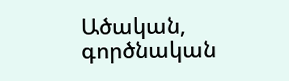Ածական, գործնական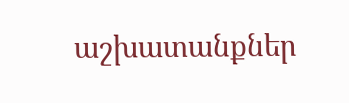աշխատանքներ